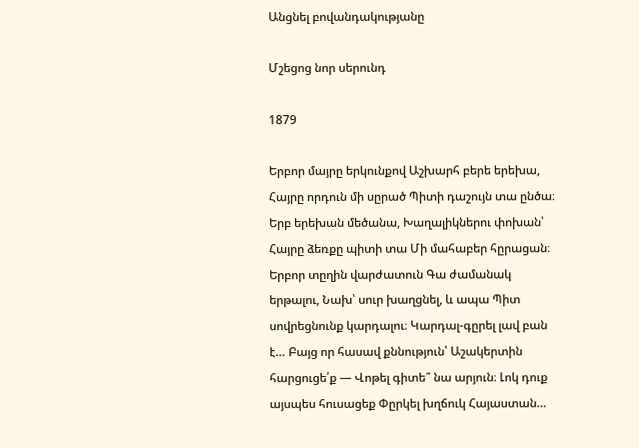Անցնել բովանդակությանը

Մշեցոց նոր սերունդ

1879

Երբոր մայրը երկունքով Աշխարհ բերե երեխա, Հայրը որդուն մի սըրած Պիտի դաշույն տա ընծա։ Երբ երեխան մեծանա, Խաղալիկներու փոխան՝ Հայրը ձեռքը պիտի տա Մի մահաբեր հըրացան։ Երբոր տըղին վարժատուն Գա ժամանակ երթալու, Նախ՝ սուր խաղցնել, և ապա Պիտ սովրեցնունք կարդալու։ Կարդալ-գըրել լավ բան է… Բայց որ հասավ քննություն՝ Աշակերտին հարցուցե՛ք — Վոթել գիտե՞ նա արյուն։ Լոկ դուք այսպես հուսացեք Փըրկել խղճուկ Հայաստան…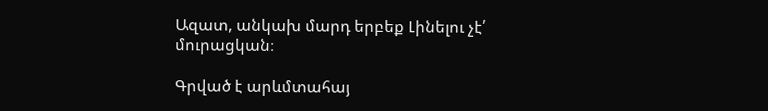Ազատ, անկախ մարդ երբեք Լինելու չէ՛ մուրացկան։

Գրված է արևմտահայ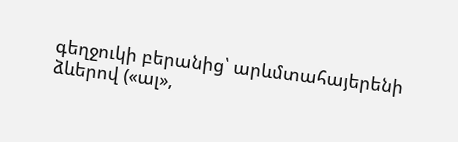գեղջուկի բերանից՝ արևմտահայերենի ձևերով («ալ»,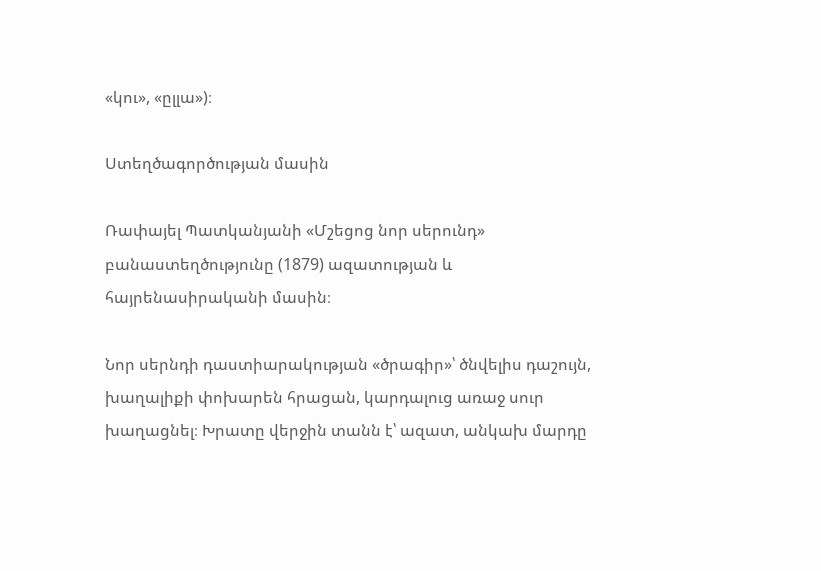«կու», «ըլլա»)։

Ստեղծագործության մասին

Ռափայել Պատկանյանի «Մշեցոց նոր սերունդ» բանաստեղծությունը (1879) ազատության և հայրենասիրականի մասին։

Նոր սերնդի դաստիարակության «ծրագիր»՝ ծնվելիս դաշույն, խաղալիքի փոխարեն հրացան, կարդալուց առաջ սուր խաղացնել։ Խրատը վերջին տանն է՝ ազատ, անկախ մարդը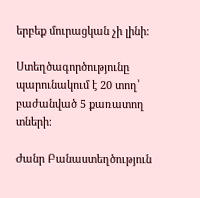երբեք մուրացկան չի լինի։

Ստեղծագործությունը պարունակում է 20 տող՝ բաժանված 5 քառատող տների։

Ժանր Բանաստեղծություն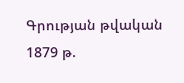Գրության թվական 1879 թ.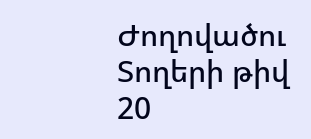Ժողովածու
Տողերի թիվ 20